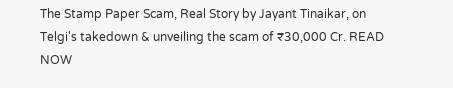The Stamp Paper Scam, Real Story by Jayant Tinaikar, on Telgi's takedown & unveiling the scam of ₹30,000 Cr. READ NOW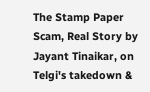The Stamp Paper Scam, Real Story by Jayant Tinaikar, on Telgi's takedown &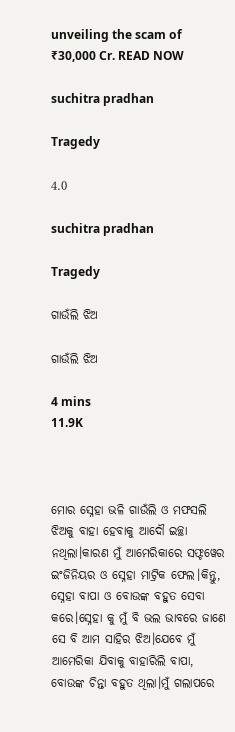unveiling the scam of ₹30,000 Cr. READ NOW

suchitra pradhan

Tragedy

4.0

suchitra pradhan

Tragedy

ଗାଉଁଲି ଝିଅ

ଗାଉଁଲି ଝିଅ

4 mins
11.9K



ମୋର ସ୍ନେହା ଭଳି ଗାଉଁଲି ଓ ମଫସଲି ଝିଅକୁ ବାହା ହେବାକୁ ଆଦୌ ଇଚ୍ଛା ନଥିଲା।କାରଣ ମୁଁ ଆମେରିକାରେ ସଫ୍ଟୱେର ଇଂଜିନିୟର ଓ ସ୍ନେହା ମାଟ୍ରିକ ଫେଲ।କିନ୍ତୁ, ସ୍ନେହା ବାପା ଓ ବୋଉଙ୍କ ବହୁତ ସେବା କରେ।ସ୍ନେହା କୁ ମୁଁ ବି ଭଲ ଭାବରେ ଜାଣେ ସେ ବି ଆମ ସାହିର ଝିଅ।ଯେବେ ମୁଁ ଆମେରିକା ଯିବାକୁ ବାହାରିଲି ବାପା, ବୋଉଙ୍କ ଚିନ୍ତା ବହୁତ ଥିଲା।ମୁଁ ଗଲାପରେ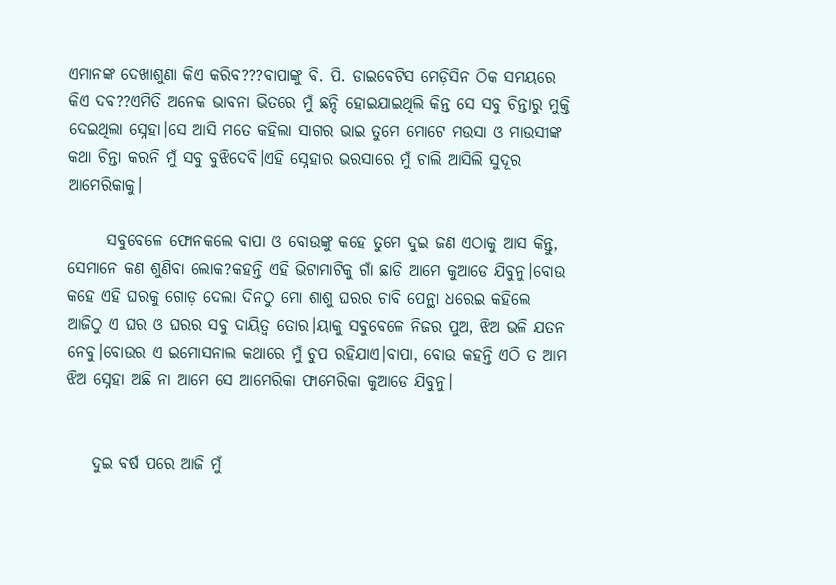ଏମାନଙ୍କ ଦେଖାଶୁଣା କିଏ କରିବ???ବାପାଙ୍କୁ ବି. ପି. ଡାଇବେଟିସ ମେଡ଼ିସିନ ଠିକ ସମୟରେ କିଏ ଦବ??ଏମିତି ଅନେକ ଭାବନା ଭିତରେ ମୁଁ ଛନ୍ଦି ହୋଇଯାଇଥିଲି କିନ୍ତ ସେ ସବୁ ଚିନ୍ତାରୁ ମୁକ୍ତି ଦେଇଥିଲା ସ୍ନେହା।ସେ ଆସି ମତେ କହିଲା ସାଗର ଭାଇ ତୁମେ ମୋଟେ ମଉସା ଓ ମାଉସୀଙ୍କ କଥା ଚିନ୍ତା କରନି ମୁଁ ସବୁ ବୁଝିଦେବି।ଏହି ସ୍ନେହାର ଭରସାରେ ମୁଁ ଚାଲି ଆସିଲି ସୁଦୂର ଆମେରିକାକୁ।

      ସବୁବେଳେ ଫୋନକଲେ ବାପା ଓ ବୋଉଙ୍କୁ କହେ ତୁମେ ଦୁଇ ଜଣ ଏଠାକୁ ଆସ କିନ୍ତୁ, ସେମାନେ କଣ ଶୁଣିବା ଲୋକ?କହନ୍ତି ଏହି ଭିଟାମାଟିକୁ ଗାଁ ଛାଡି ଆମେ କୁଆଡେ ଯିବୁନୁ।ବୋଉ କହେ ଏହି ଘରକୁ ଗୋଡ଼ ଦେଲା ଦିନଠୁ ମୋ ଶାଶୁ ଘରର ଚାବି ପେନ୍ଥା ଧରେଇ କହିଲେ ଆଜିଠୁ ଏ ଘର ଓ ଘରର ସବୁ ଦାୟିତ୍ୱ ତୋର।ୟାକୁ ସବୁବେଳେ ନିଜର ପୁଅ, ଝିଅ ଭଳି ଯତନ ନେବୁ।ବୋଉର ଏ ଇମୋସନାଲ କଥାରେ ମୁଁ ଚୁପ ରହିଯାଏ।ବାପା, ବୋଉ କହନ୍ତି ଏଠି ତ ଆମ ଝିଅ ସ୍ନେହା ଅଛି ନା ଆମେ ସେ ଆମେରିକା ଫାମେରିକା କୁଆଡେ ଯିବୁନୁ।


    ଦୁଇ ବର୍ଷ ପରେ ଆଜି ମୁଁ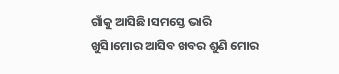ଗାଁକୁ ଆସିଛି।ସମସ୍ତେ ଭାରି ଖୁସି।ମୋର ଆସିବ ଖବର ଶୁଣି ମୋର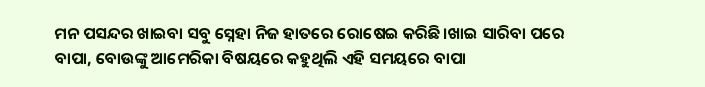ମନ ପସନ୍ଦର ଖାଇବା ସବୁ ସ୍ନେହା ନିଜ ହାତରେ ରୋଷେଇ କରିଛି।ଖାଇ ସାରିବା ପରେ ବାପା, ବୋଉଙ୍କୁ ଆମେରିକା ବିଷୟରେ କହୁଥିଲି ଏହି ସମୟରେ ବାପା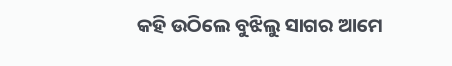କହି ଉଠିଲେ ବୁଝିଲୁ ସାଗର ଆମେ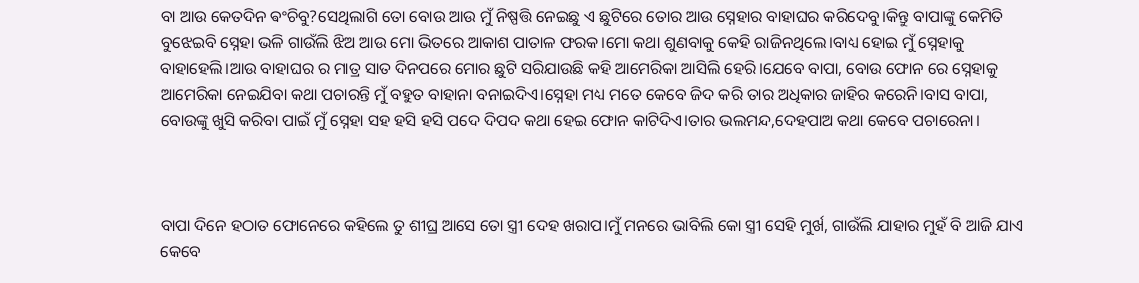ବା ଆଉ କେତଦିନ ଵଂଚିବୁ?ସେଥିଲାଗି ତୋ ବୋଉ ଆଉ ମୁଁ ନିଷ୍ପତ୍ତି ନେଇଛୁ ଏ ଛୁଟିରେ ତୋର ଆଉ ସ୍ନେହାର ବାହାଘର କରିଦେବୁ।କିନ୍ତୁ ବାପାଙ୍କୁ କେମିତି ବୁଝେଇବି ସ୍ନେହା ଭଳି ଗାଉଁଲି ଝିଅ ଆଉ ମୋ ଭିତରେ ଆକାଶ ପାତାଳ ଫରକ।ମୋ କଥା ଶୁଣବାକୁ କେହି ରାଜିନଥିଲେ।ବାଧ୍ୟ ହୋଇ ମୁଁ ସ୍ନେହାକୁ ବାହାହେଲି।ଆଉ ବାହାଘର ର ମାତ୍ର ସାତ ଦିନପରେ ମୋର ଛୁଟି ସରିଯାଉଛି କହି ଆମେରିକା ଆସିଲି ହେରି।ଯେବେ ବାପା, ବୋଉ ଫୋନ ରେ ସ୍ନେହାକୁ ଆମେରିକା ନେଇଯିବା କଥା ପଚାରନ୍ତି ମୁଁ ବହୁତ ବାହାନା ବନାଇଦିଏ।ସ୍ନେହା ମଧ୍ୟ ମତେ କେବେ ଜିଦ କରି ତାର ଅଧିକାର ଜାହିର କରେନି।ବାସ ବାପା, ବୋଉଙ୍କୁ ଖୁସି କରିବା ପାଇଁ ମୁଁ ସ୍ନେହା ସହ ହସି ହସି ପଦେ ଦିପଦ କଥା ହେଇ ଫୋନ କାଟିଦିଏ।ତାର ଭଲମନ୍ଦ,ଦେହପାଅ କଥା କେବେ ପଚାରେନା।



ବାପା ଦିନେ ହଠାତ ଫୋନେରେ କହିଲେ ତୁ ଶୀଘ୍ର ଆସେ ତୋ ସ୍ତ୍ରୀ ଦେହ ଖରାପ।ମୁଁ ମନରେ ଭାବିଲି କୋ ସ୍ତ୍ରୀ ସେହି ମୁର୍ଖ, ଗାଉଁଲି ଯାହାର ମୁହଁ ବି ଆଜି ଯାଏ କେବେ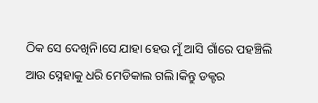ଠିକ ସେ ଦେଖିନି।ସେ ଯାହା ହେଉ ମୁଁ ଆସି ଗାଁରେ ପହଞ୍ଚିଲି ଆଉ ସ୍ନେହାକୁ ଧରି ମେଡିକାଲ ଗଲି।କିନ୍ତୁ ଡକ୍ଟର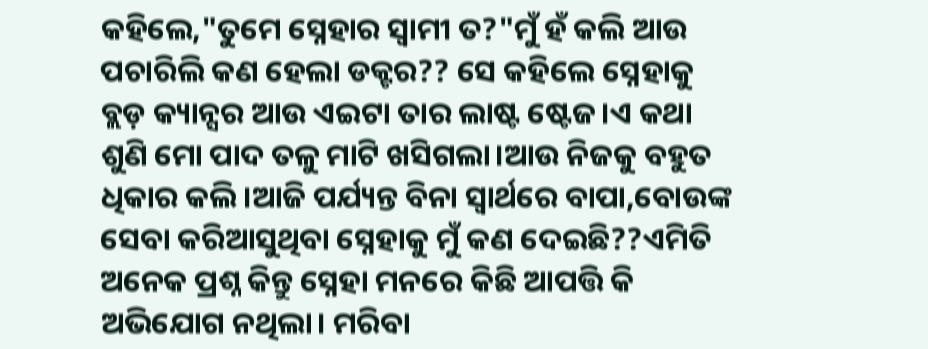କହିଲେ,"ତୁମେ ସ୍ନେହାର ସ୍ୱାମୀ ତ?"ମୁଁ ହଁ କଲି ଆଉ ପଚାରିଲି କଣ ହେଲା ଡକ୍ଟର?? ସେ କହିଲେ ସ୍ନେହାକୁ ବ୍ଲଡ଼ କ୍ୟାନ୍ସର ଆଉ ଏଇଟା ତାର ଲାଷ୍ଟ ଷ୍ଟେଜ।ଏ କଥା ଶୁଣି ମୋ ପାଦ ତଳୁ ମାଟି ଖସିଗଲା।ଆଉ ନିଜକୁ ବହୁତ ଧିକାର କଲି।ଆଜି ପର୍ଯ୍ୟନ୍ତ ବିନା ସ୍ୱାର୍ଥରେ ବାପା,ବୋଉଙ୍କ ସେବା କରିଆସୁଥିବା ସ୍ନେହାକୁ ମୁଁ କଣ ଦେଇଛି??ଏମିତି ଅନେକ ପ୍ରଶ୍ନ କିନ୍ତୁ ସ୍ନେହା ମନରେ କିଛି ଆପତ୍ତି କି ଅଭିଯୋଗ ନଥିଲା। ମରିବା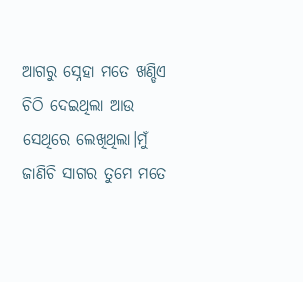ଆଗରୁ ସ୍ନେହା ମତେ ଖଣ୍ଡିଏ ଚିଠି ଦେଇଥିଲା ଆଉ ସେଥିରେ ଲେଖିଥିଲା।ମୁଁ ଜାଣିଚି ସାଗର ତୁମେ ମତେ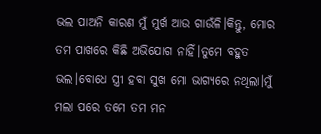ଭଲ ପାଅନି କାରଣ ମୁଁ ମୁର୍ଖ ଆଉ ଗାଉଁଳି।କିନ୍ତୁ, ମୋର ତମ ପାଖରେ କିଛି ଅଭିଯୋଗ ନାହିଁ।ତୁମେ ବହୁତ ଭଲ।ବୋଧେ ସ୍ତ୍ରୀ ହବା ସୁଖ ମୋ ଭାଗ୍ୟରେ ନଥିଲା।ମୁଁ ମଲା ପରେ ତମେ ତମ ମନ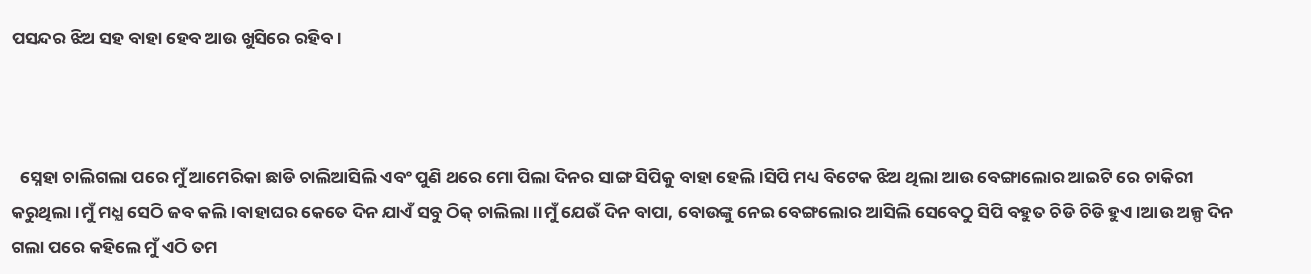ପସନ୍ଦର ଝିଅ ସହ ବାହା ହେବ ଆଉ ଖୁସିରେ ରହିବ।



  ସ୍ନେହା ଚାଲିଗଲା ପରେ ମୁଁ ଆମେରିକା ଛାଡି ଚାଲିଆସିଲି ଏବଂ ପୁଣି ଥରେ ମୋ ପିଲା ଦିନର ସାଙ୍ଗ ସିପିକୁ ବାହା ହେଲି।ସିପି ମଧ୍ୟ ବିଟେକ ଝିଅ ଥିଲା ଆଉ ବେଙ୍ଗାଲୋର ଆଇଟି ରେ ଚାକିରୀ କରୁଥିଲା।ମୁଁ ମଧ୍ଯ ସେଠି ଜବ କଲି।ବାହାଘର କେତେ ଦିନ ଯାଏଁ ସବୁ ଠିକ୍ ଚାଲିଲା।।ମୁଁ ଯେଉଁ ଦିନ ବାପା, ବୋଉଙ୍କୁ ନେଇ ବେଙ୍ଗଲୋର ଆସିଲି ସେବେଠୁ ସିପି ବହୁତ ଚିଡି ଚିଡି ହୁଏ।ଆଉ ଅଳ୍ପ ଦିନ ଗଲା ପରେ କହିଲେ ମୁଁ ଏଠି ତମ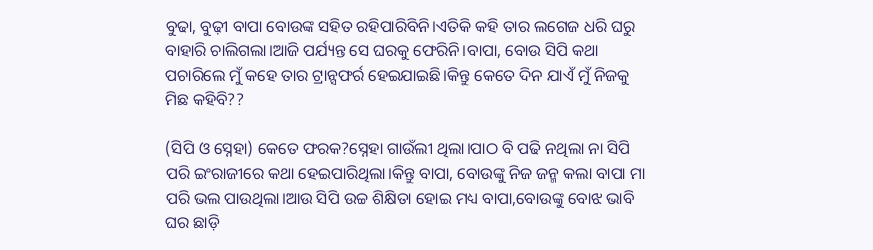ବୁଢା, ବୁଢ଼ୀ ବାପା ବୋଉଙ୍କ ସହିତ ରହିପାରିବିନି।ଏତିକି କହି ତାର ଲଗେଜ ଧରି ଘରୁ ବାହାରି ଚାଲିଗଲା।ଆଜି ପର୍ଯ୍ୟନ୍ତ ସେ ଘରକୁ ଫେରିନି।ବାପା, ବୋଉ ସିପି କଥା ପଚାରିଲେ ମୁଁ କହେ ତାର ଟ୍ରାନ୍ସଫର୍ର ହେଇଯାଇଛି।କିନ୍ତୁ କେତେ ଦିନ ଯାଏଁ ମୁଁ ନିଜକୁ ମିଛ କହିବି??

(ସିପି ଓ ସ୍ନେହା) କେତେ ଫରକ?ସ୍ନେହା ଗାଉଁଲୀ ଥିଲା।ପାଠ ବି ପଢି ନଥିଲା ନା ସିପି ପରି ଇଂରାଜୀରେ କଥା ହେଇପାରିଥିଲା।କିନ୍ତୁ ବାପା, ବୋଉଙ୍କୁ ନିଜ ଜନ୍ମ କଲା ବାପା ମା ପରି ଭଲ ପାଉଥିଲା।ଆଉ ସିପି ଉଚ୍ଚ ଶିକ୍ଷିତା ହୋଇ ମଧ୍ୟ ବାପା,ବୋଉଙ୍କୁ ବୋଝ ଭାବି ଘର ଛାଡ଼ି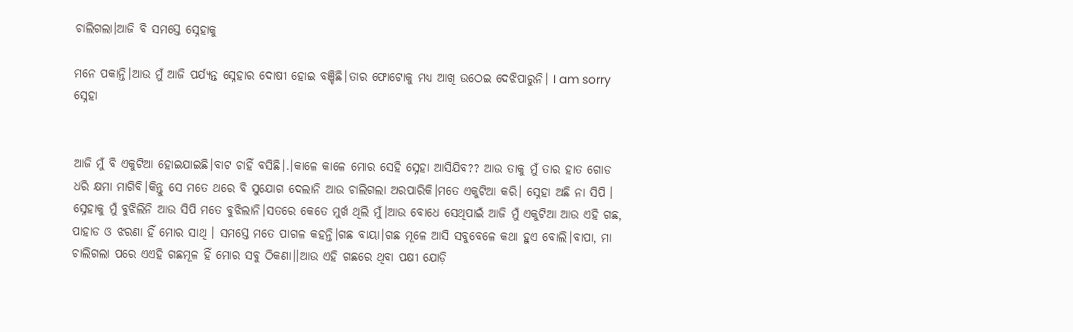ଚାଲିଗଲା।ଆଜି ବି ସମସ୍ତେ ସ୍ନେହାକୁ

ମନେ ପକାନ୍ତି।ଆଉ ମୁଁ ଆଜି ପର୍ଯ୍ୟନ୍ତ ସ୍ନେହାର ଦୋଷୀ ହୋଇ ବଞ୍ଚିଛି।ତାର ଫୋଟୋକୁ ମଧ୍ୟ ଆଖି ଉଠେଇ ଦେଝିପାରୁନି। I am sorry ସ୍ନେହା


ଆଜି ମୁଁ ବି ଏକୁଟିଆ ହୋଇଯାଇଛି।ବାଟ ଚାହିଁ ବସିଛି।.।କାଳେ କାଳେ ମୋର ସେହି ସ୍ନେହା ଆସିଯିବ?? ଆଉ ତାକୁ ମୁଁ ତାର ହାତ ଗୋଡ ଧରି କ୍ଷମା ମାଗିବି।କିନ୍ତୁ ସେ ମତେ ଥରେ ବି ସୁଯୋଗ ଦେଲାନି ଆଉ ଚାଲିଗଲା ଅରପାରିକି।ମତେ ଏକୁଟିଆ କରି। ସ୍ନେହା ଅଛି ନା ସିପି । ସ୍ନେହାକୁ ମୁଁ ବୁଝିଲିନି ଆଉ ସିପି ମତେ ବୁଝିଲାନି।ସତରେ କେତେ ମୁର୍ଖ ଥିଲି ମୁଁ।ଆଉ ବୋଧେ ସେଥିପାଇଁ ଆଜି ମୁଁ ଏକୁଟିଆ ଆଉ ଏହି ଗଛ, ପାହାଡ ଓ ଝରଣା ହିଁ ମୋର ସାଥି । ସମସ୍ତେ ମତେ ପାଗଳ କହନ୍ତି।ଗଛ ବାୟା।ଗଛ ମୂଳେ ଆସି ସବୁବେଳେ କଥା ହୁଏ ବୋଲି।ବାପା, ମା ଚାଲିଗଲା ପରେ ଏଏହି ଗଛମୂଳ ହିଁ ମୋର ସବୁ ଠିକଣା।।ଆଉ ଏହି ଗଛରେ ଥିବା ପକ୍ଷୀ ଯୋଡ଼ି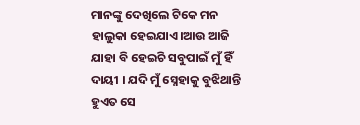ମାନଙ୍କୁ ଦେଖିଲେ ଟିକେ ମନ ହାଲୁକା ହେଇଯାଏ।ଆଉ ଆଜି ଯାହା ବି ହେଇଚି ସବୁପାଇଁ ମୁଁ ହିଁ ଦାୟୀ । ଯଦି ମୁଁ ସ୍ନେହାକୁ ବୁଝିଥାନ୍ତି ହୁଏତ ସେ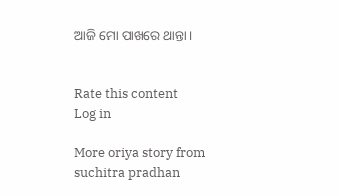ଆଜି ମୋ ପାଖରେ ଥାନ୍ତା।


Rate this content
Log in

More oriya story from suchitra pradhan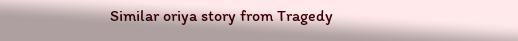Similar oriya story from Tragedy